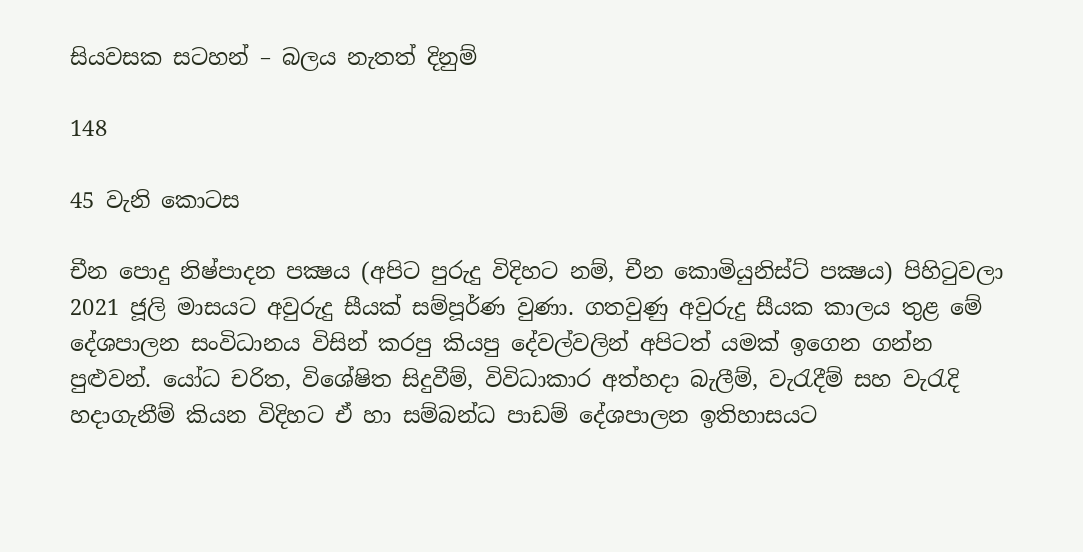සියවසක සටහන් – බලය නැතත් දිනුම්

148

45 වැනි කොටස

චීන පොදු නිෂ්පාදන පක්‍ෂය (අපිට පුරුදු විදිහට නම්, චීන කොමියුනිස්ට් පක්‍ෂය) පිහිටුවලා 2021 ජූලි මාසයට අවුරුදු සීයක් සම්පූර්ණ වුණා. ගතවුණු අවුරුදු සීයක කාලය තුළ මේ දේශපාලන සංවිධානය විසින් කරපු කියපු දේවල්වලින් අපිටත් යමක් ඉගෙන ගන්න පුළුවන්. යෝධ චරිත, විශේෂිත සිදුවීම්, විවිධාකාර අත්හදා බැලීම්, වැරැදීම් සහ වැරැදි හදාගැනීම් කියන විදිහට ඒ හා සම්බන්ධ පාඩම් දේශපාලන ඉතිහාසයට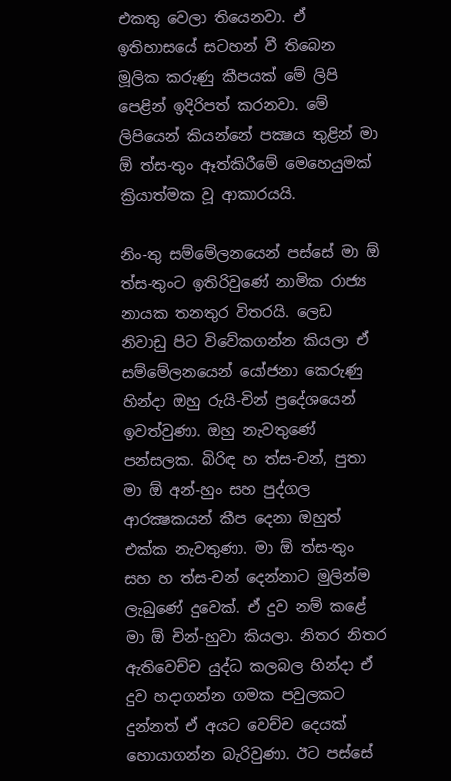එකතු වෙලා තියෙනවා. ඒ ඉතිහාසයේ සටහන් වී තිබෙන මූලික කරුණු කීපයක් මේ ලිපි පෙළින් ඉදිරිපත් කරනවා. මේ ලිපියෙන් කියන්නේ පක්‍ෂය තුළින් මා ඕ ත්ස-තුං ඈත්කිරීමේ මෙහෙයුමක් ක්‍රියාත්මක වූ ආකාරයයි.

නිං-තු සම්මේලනයෙන් පස්සේ මා ඕ ත්ස-තුංට ඉතිරිවුණේ නාමික රාජ්‍ය නායක තනතුර විතරයි. ලෙඩ නිවාඩු පිට විවේකගන්න කියලා ඒ සම්මේලනයෙන් යෝජනා කෙරුණු හින්දා ඔහු රුයි-චින් ප්‍රදේශයෙන් ඉවත්වුණා. ඔහු නැවතුණේ පන්සලක. බිරිඳ හ ත්ස-චන්, පුතා මා ඕ අන්-හුං සහ පුද්ගල ආරක්‍ෂකයන් කීප දෙනා ඔහුත් එක්ක නැවතුණා. මා ඕ ත්ස-තුං සහ හ ත්ස-චන් දෙන්නාට මුලින්ම ලැබුණේ දුවෙක්. ඒ දුව නම් කළේ මා ඕ චින්-හුවා කියලා. නිතර නිතර ඇතිවෙච්ච යුද්ධ කලබල හින්දා ඒ දුව හදාගන්න ගමක පවුලකට දුන්නත් ඒ අයට වෙච්ච දෙයක් හොයාගන්න බැරිවුණා. ඊට පස්සේ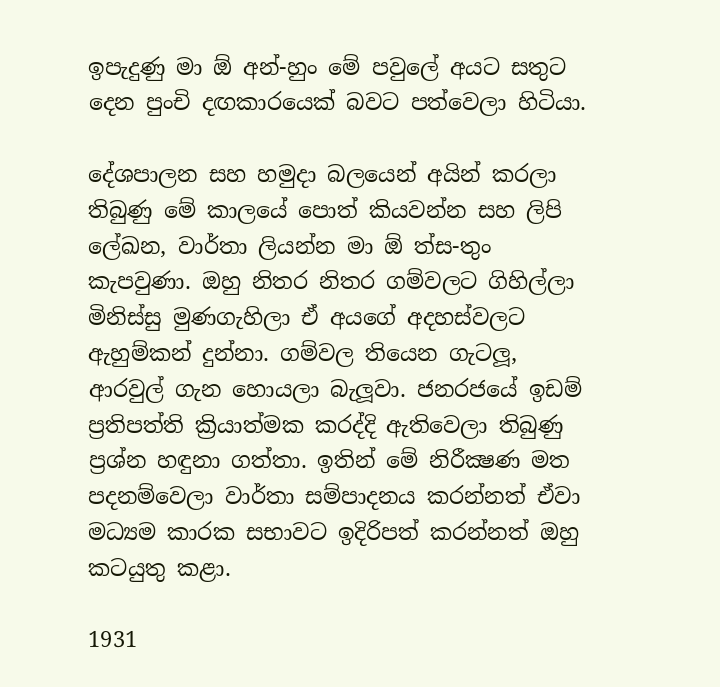ඉපැදුණු මා ඕ අන්-හුං මේ පවුලේ අයට සතුට දෙන පුංචි දඟකාරයෙක් බවට පත්වෙලා හිටියා.

දේශපාලන සහ හමුදා බලයෙන් අයින් කරලා තිබුණු මේ කාලයේ පොත් කියවන්න සහ ලිපි ලේඛන, වාර්තා ලියන්න මා ඕ ත්ස-තුං කැපවුණා. ඔහු නිතර නිතර ගම්වලට ගිහිල්ලා මිනිස්සු මුණගැහිලා ඒ අයගේ අදහස්වලට ඇහුම්කන් දුන්නා. ගම්වල තියෙන ගැටලූ, ආරවුල් ගැන හොයලා බැලූවා. ජනරජයේ ඉඩම් ප්‍රතිපත්ති ක්‍රියාත්මක කරද්දි ඇතිවෙලා තිබුණු ප්‍රශ්න හඳුනා ගත්තා. ඉතින් මේ නිරීක්‍ෂණ මත පදනම්වෙලා වාර්තා සම්පාදනය කරන්නත් ඒවා මධ්‍යම කාරක සභාවට ඉදිරිපත් කරන්නත් ඔහු කටයුතු කළා.

1931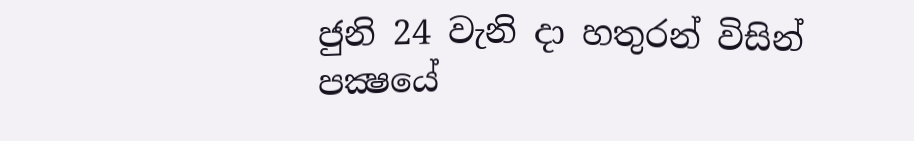ජුනි 24 වැනි දා හතුරන් විසින් පක්‍ෂයේ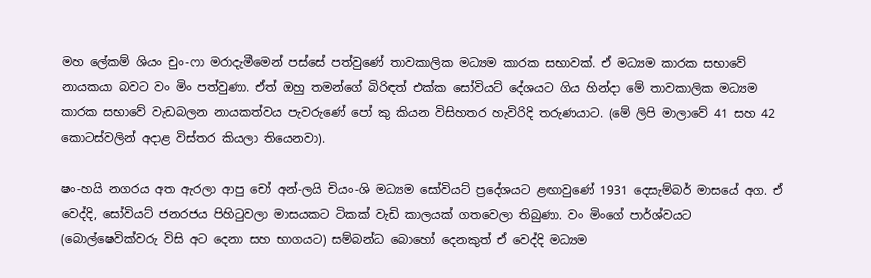මහ ලේකම් ශියං චුං-ෆා මරාදැමීමෙන් පස්සේ පත්වුණේ තාවකාලික මධ්‍යම කාරක සභාවක්. ඒ මධ්‍යම කාරක සභාවේ නායකයා බවට වං මිං පත්වුණා. ඒත් ඔහු තමන්ගේ බිරිඳත් එක්ක සෝවියට් දේශයට ගිය හින්දා මේ තාවකාලික මධ්‍යම කාරක සභාවේ වැඩබලන නායකත්වය පැවරුණේ පෝ කු කියන විසිහතර හැවිරිදි තරුණයාට. (මේ ලිපි මාලාවේ 41 සහ 42 කොටස්වලින් අදාළ විස්තර කියලා තියෙනවා).

ෂං-හයි නගරය අත ඇරලා ආපු චෝ අන්-ලයි චියං-ශි මධ්‍යම සෝවියට් ප්‍රදේශයට ළඟාවුණේ 1931 දෙසැම්බර් මාසයේ අග. ඒ වෙද්දි, සෝවියට් ජනරජය පිහිටුවලා මාසයකට ටිකක් වැඩි කාලයක් ගතවෙලා තිබුණා. වං මිංගේ පාර්ශ්වයට (බොල්ෂෙවික්වරු විසි අට දෙනා සහ භාගයට) සම්බන්ධ බොහෝ දෙනකුත් ඒ වෙද්දි මධ්‍යම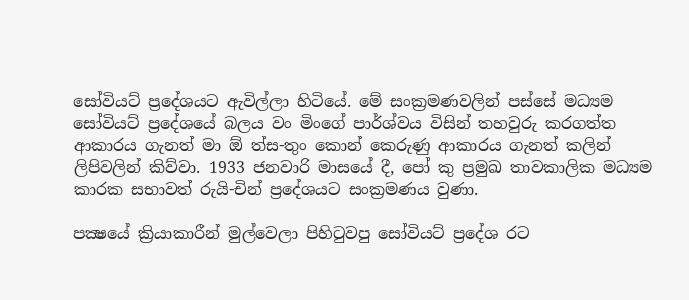සෝවියට් ප්‍රදේශයට ඇවිල්ලා හිටියේ. මේ සංක්‍රමණවලින් පස්සේ මධ්‍යම සෝවියට් ප්‍රදේශයේ බලය වං මිංගේ පාර්ශ්වය විසින් තහවුරු කරගත්ත ආකාරය ගැනත් මා ඕ ත්ස-තුං කොන් කෙරුණු ආකාරය ගැනත් කලින් ලිපිවලින් කිව්වා. 1933 ජනවාරි මාසයේ දී, පෝ කු ප්‍රමුඛ තාවකාලික මධ්‍යම කාරක සභාවත් රුයි-චින් ප්‍රදේශයට සංක්‍රමණය වුණා.

පක්‍ෂයේ ක්‍රියාකාරීන් මුල්වෙලා පිහිටුවපු සෝවියට් ප්‍රදේශ රට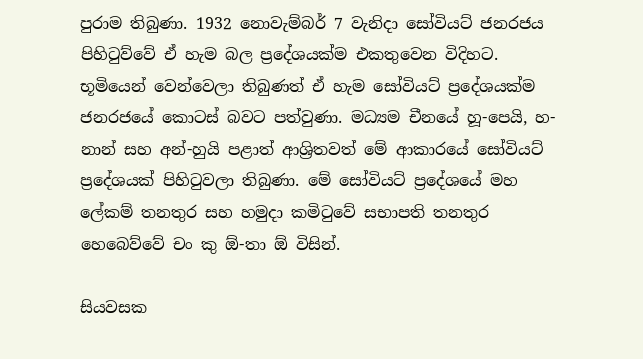පුරාම තිබුණා. 1932 නොවැම්බර් 7 වැනිදා සෝවියට් ජනරජය පිහිටුව්වේ ඒ හැම බල ප්‍රදේශයක්ම එකතුවෙන විදිහට. භූමියෙන් වෙන්වෙලා තිබුණත් ඒ හැම සෝවියට් ප්‍රදේශයක්ම ජනරජයේ කොටස් බවට පත්වුණා. මධ්‍යම චීනයේ හූ-පෙයි, හ-නාන් සහ අන්-හුයි පළාත් ආශ්‍රිතවත් මේ ආකාරයේ සෝවියට් ප්‍රදේශයක් පිහිටුවලා තිබුණා. මේ සෝවියට් ප්‍රදේශයේ මහ ලේකම් තනතුර සහ හමුදා කමිටුවේ සභාපති තනතුර හෙබෙව්වේ චං කු ඕ-තා ඕ විසින්.

සියවසක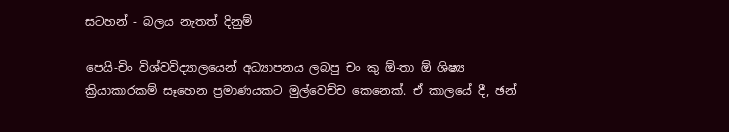සටහන් - බලය නැතත් දිනුම්

පෙයි-චිං විශ්වවිද්‍යාලයෙන් අධ්‍යාපනය ලබපු චං කු ඕ-තා ඕ ශිෂ්‍ය ක්‍රියාකාරකම් සෑහෙන ප්‍රමාණයකට මුල්වෙච්ච කෙනෙක්. ඒ කාලයේ දී, ඡන්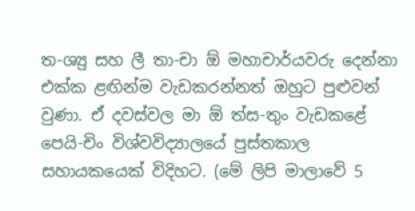ත-ශ්‍යු සහ ලී තා-චා ඕ මහාචාර්යවරු දෙන්නා එක්ක ළඟින්ම වැඩකරන්නත් ඔහුට පුළුවන් වුණා. ඒ දවස්වල මා ඕ ත්ස-තුං වැඩකළේ පෙයි-චිං විශ්වවිද්‍යාලයේ පුස්තකාල සහායකයෙක් විදිහට. (මේ ලිපි මාලාවේ 5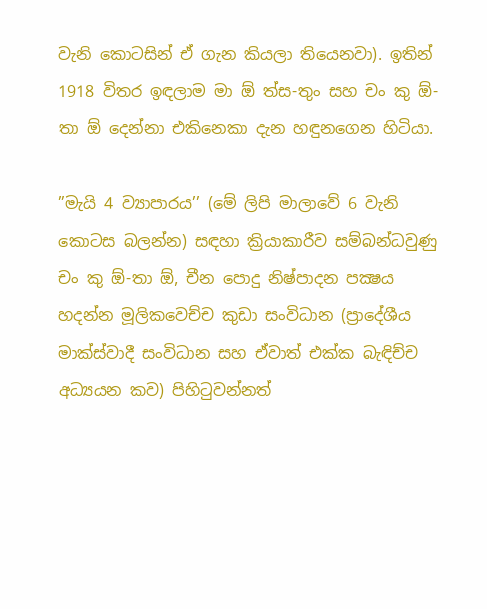වැනි කොටසින් ඒ ගැන කියලා තියෙනවා). ඉතින් 1918 විතර ඉඳලාම මා ඕ ත්ස-තුං සහ චං කු ඕ-තා ඕ දෙන්නා එකිනෙකා දැන හඳුනගෙන හිටියා.

”මැයි 4 ව්‍යාපාරය’’ (මේ ලිපි මාලාවේ 6 වැනි කොටස බලන්න) සඳහා ක්‍රියාකාරීව සම්බන්ධවුණු චං කු ඕ-තා ඕ, චීන පොදු නිෂ්පාදන පක්‍ෂය හදන්න මූලිකවෙච්ච කුඩා සංවිධාන (ප්‍රාදේශීය මාක්ස්වාදී සංවිධාන සහ ඒවාත් එක්ක බැඳිච්ච අධ්‍යයන කව) පිහිටුවන්නත්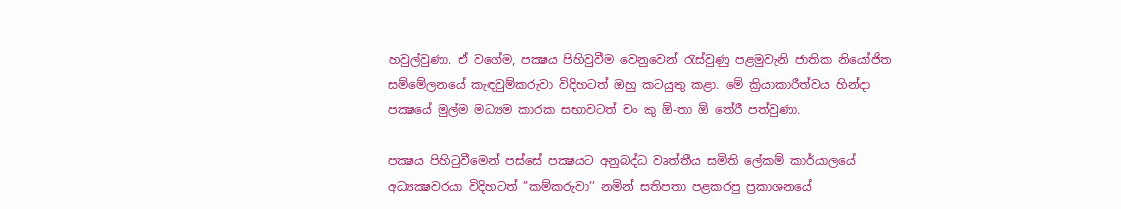හවුල්වුණා. ඒ වගේම, පක්‍ෂය පිහිවුවීම වෙනුවෙන් රැස්වුණු පළමුවැනි ජාතික නියෝජිත සම්මේලනයේ කැඳවුම්කරුවා විදිහටත් ඔහු කටයුතු කළා. මේ ක්‍රියාකාරීත්වය හින්දා පක්‍ෂයේ මුල්ම මධ්‍යම කාරක සභාවටත් චං කු ඕ-තා ඕ තේරී පත්වුණා.

පක්‍ෂය පිහිටුවීමෙන් පස්සේ පක්‍ෂයට අනුබද්ධ වෘත්තීය සමිති ලේකම් කාර්යාලයේ අධ්‍යක්‍ෂවරයා විදිහටත් ”කම්කරුවා’’ නමින් සතිපතා පළකරපු ප්‍රකාශනයේ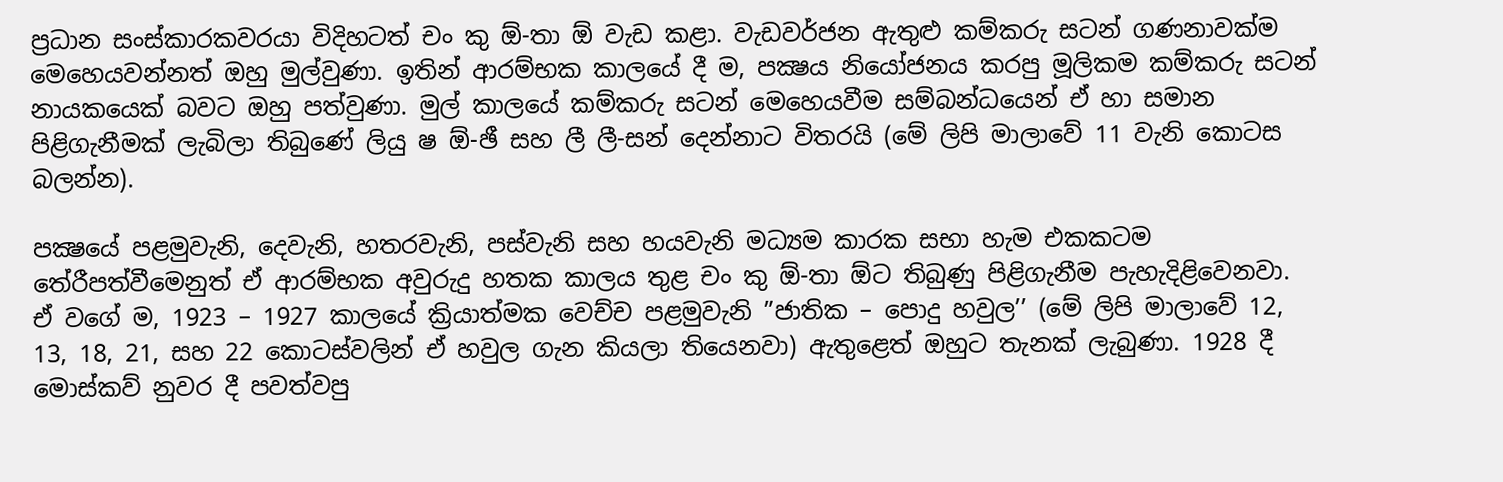ප්‍රධාන සංස්කාරකවරයා විදිහටත් චං කු ඕ-තා ඕ වැඩ කළා. වැඩවර්ජන ඇතුළු කම්කරු සටන් ගණනාවක්ම මෙහෙයවන්නත් ඔහු මුල්වුණා. ඉතින් ආරම්භක කාලයේ දී ම, පක්‍ෂය නියෝජනය කරපු මූලිකම කම්කරු සටන් නායකයෙක් බවට ඔහු පත්වුණා. මුල් කාලයේ කම්කරු සටන් මෙහෙයවීම සම්බන්ධයෙන් ඒ හා සමාන පිළිගැනීමක් ලැබිලා තිබුණේ ලියු ෂ ඕ-ඡී සහ ලී ලී-සන් දෙන්නාට විතරයි (මේ ලිපි මාලාවේ 11 වැනි කොටස බලන්න).

පක්‍ෂයේ පළමුවැනි, දෙවැනි, හතරවැනි, පස්වැනි සහ හයවැනි මධ්‍යම කාරක සභා හැම එකකටම තේරීපත්වීමෙනුත් ඒ ආරම්භක අවුරුදු හතක කාලය තුළ චං කු ඕ-තා ඕට තිබුණු පිළිගැනීම පැහැදිළිවෙනවා. ඒ වගේ ම, 1923 – 1927 කාලයේ ක්‍රියාත්මක වෙච්ච පළමුවැනි ”ජාතික – පොදු හවුල’’ (මේ ලිපි මාලාවේ 12, 13, 18, 21, සහ 22 කොටස්වලින් ඒ හවුල ගැන කියලා තියෙනවා) ඇතුළෙත් ඔහුට තැනක් ලැබුණා. 1928 දී මොස්කව් නුවර දී පවත්වපු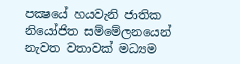පක්‍ෂයේ හයවැනි ජාතික නියෝජිත සම්මේලනයෙන් නැවත වතාවක් මධ්‍යම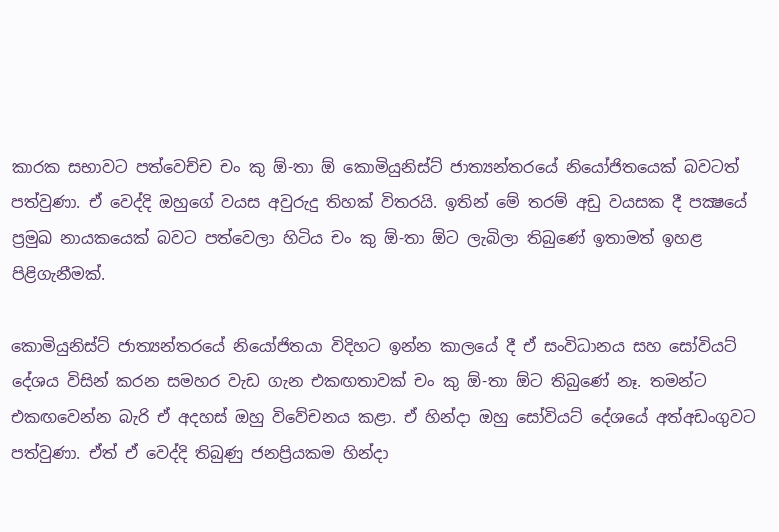කාරක සභාවට පත්වෙච්ච චං කු ඕ-තා ඕ කොමියුනිස්ට් ජාත්‍යන්තරයේ නියෝජිතයෙක් බවටත් පත්වුණා. ඒ වෙද්දි ඔහුගේ වයස අවුරුදු තිහක් විතරයි. ඉතින් මේ තරම් අඩු වයසක දී පක්‍ෂයේ ප්‍රමුඛ නායකයෙක් බවට පත්වෙලා හිටිය චං කු ඕ-තා ඕට ලැබිලා තිබුණේ ඉතාමත් ඉහළ පිළිගැනීමක්.

කොමියුනිස්ට් ජාත්‍යන්තරයේ නියෝජිතයා විදිහට ඉන්න කාලයේ දී ඒ සංවිධානය සහ සෝවියට් දේශය විසින් කරන සමහර වැඩ ගැන එකඟතාවක් චං කු ඕ-තා ඕට තිබුණේ නෑ. තමන්ට එකඟවෙන්න බැරි ඒ අදහස් ඔහු විවේචනය කළා. ඒ හින්දා ඔහු සෝවියට් දේශයේ අත්අඩංගුවට පත්වුණා. ඒත් ඒ වෙද්දි තිබුණු ජනප්‍රියකම හින්දා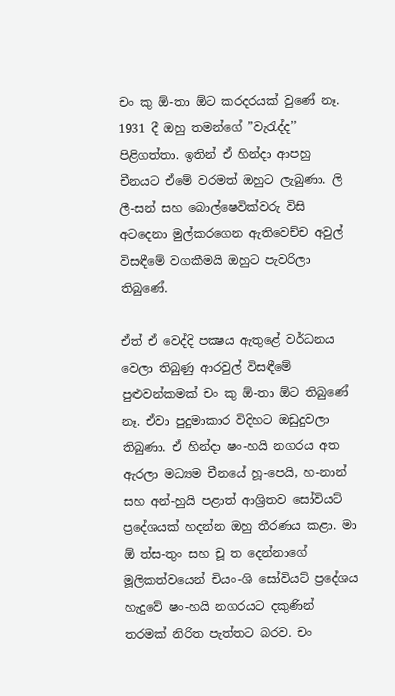චං කු ඕ-තා ඕට කරදරයක් වුණේ නෑ. 1931 දී ඔහු තමන්ගේ ”වැරැද්ද’’ පිළිගත්තා. ඉතින් ඒ හින්දා ආපහු චීනයට ඒමේ වරමත් ඔහුට ලැබුණා. ලි ලී-සන් සහ බොල්ෂෙවික්වරු විසි අටදෙනා මුල්කරගෙන ඇතිවෙච්ච අවුල් විසඳීමේ වගකීමයි ඔහුට පැවරිලා තිබුණේ.

ඒත් ඒ වෙද්දි පක්‍ෂය ඇතුළේ වර්ධනය වෙලා තිබුණු ආරවුල් විසඳීමේ පුළුවන්කමක් චං කු ඕ-තා ඕට තිබුණේ නෑ. ඒවා පුදුමාකාර විදිහට ඔඩුදුවලා තිබුණා. ඒ හින්දා ෂං-හයි නගරය අත ඇරලා මධ්‍යම චීනයේ හූ-පෙයි, හ-නාන් සහ අන්-හුයි පළාත් ආශ්‍රිතව සෝවියට් ප්‍රදේශයක් හදන්න ඔහු තීරණය කළා. මා ඕ ත්ස-තුං සහ චූ ත දෙන්නාගේ මූලිකත්වයෙන් චියං-ශි සෝවියට් ප්‍රදේශය හැදුවේ ෂං-හයි නගරයට දකුණින් තරමක් නිරිත පැත්තට බරව. චං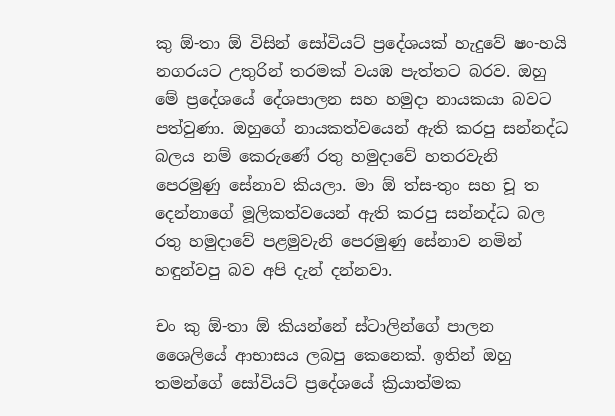කු ඕ-තා ඕ විසින් සෝවියට් ප්‍රදේශයක් හැදුවේ ෂං-හයි නගරයට උතුරින් තරමක් වයඹ පැත්තට බරව. ඔහු මේ ප්‍රදේශයේ දේශපාලන සහ හමුදා නායකයා බවට පත්වුණා. ඔහුගේ නායකත්වයෙන් ඇති කරපු සන්නද්ධ බලය නම් කෙරුණේ රතු හමුදාවේ හතරවැනි පෙරමුණු සේනාව කියලා. මා ඕ ත්ස-තුං සහ චූ ත දෙන්නාගේ මූලිකත්වයෙන් ඇති කරපු සන්නද්ධ බල රතු හමුදාවේ පළමුවැනි පෙරමුණු සේනාව නමින් හඳුන්වපු බව අපි දැන් දන්නවා.

චං කු ඕ-තා ඕ කියන්නේ ස්ටාලින්ගේ පාලන ශෛලියේ ආභාසය ලබපු කෙනෙක්. ඉතින් ඔහු තමන්ගේ සෝවියට් ප්‍රදේශයේ ක්‍රියාත්මක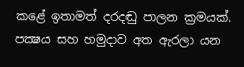කළේ ඉතාමත් දරදඬු පාලන ක්‍රමයක්. පක්‍ෂය සහ හමුදාව අත ඇරලා යන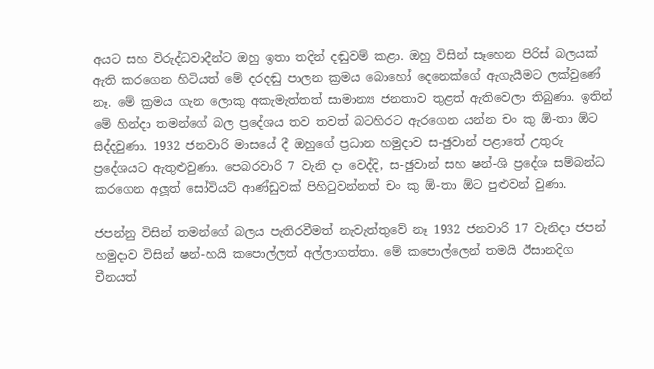අයට සහ විරුද්ධවාදීන්ට ඔහු ඉතා තදින් දඬුවම් කළා. ඔහු විසින් සෑහෙන පිරිස් බලයක් ඇති කරගෙන හිටියත් මේ දරදඬු පාලන ක්‍රමය බොහෝ දෙනෙක්ගේ ඇගැයීමට ලක්වුණේ නෑ. මේ ක්‍රමය ගැන ලොකු අකැමැත්තත් සාමාන්‍ය ජනතාව තුළත් ඇතිවෙලා තිබුණා. ඉතින් මේ හින්දා තමන්ගේ බල ප්‍රදේශය තව තවත් බටහිරට ඇරගෙන යන්න චං කු ඕ-තා ඕට සිද්දවුණා. 1932 ජනවාරි මාසයේ දී ඔහුගේ ප්‍රධාන හමුදාව ස-ඡුවාන් පළාතේ උතුරු ප්‍රදේශයට ඇතුළුවුණා. පෙබරවාරි 7 වැනි දා වෙද්දි, ස-ඡුවාන් සහ ෂන්-ශි ප්‍රදේශ සම්බන්ධ කරගෙන අලූත් සෝවියට් ආණ්ඩුවක් පිහිටුවන්නත් චං කු ඕ-තා ඕට පුළුවන් වුණා.

ජපන්නු විසින් තමන්ගේ බලය පැතිරවීමත් නැවැත්තුවේ නෑ 1932 ජනවාරි 17 වැනිදා ජපන් හමුදාව විසින් ෂන්-හයි කපොල්ලත් අල්ලාගත්තා. මේ කපොල්ලෙන් තමයි ඊසානදිග චීනයත්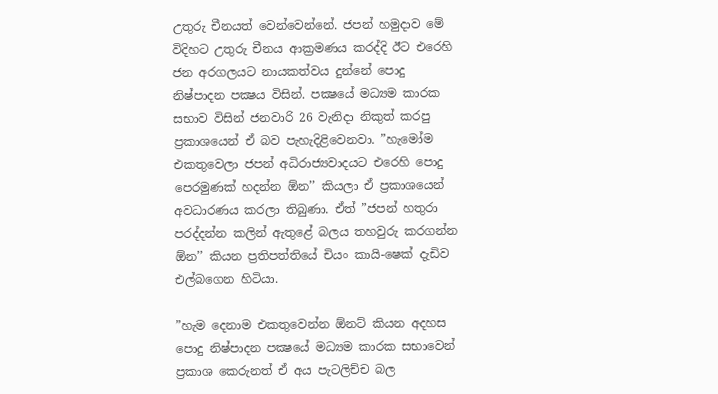උතුරු චීනයත් වෙන්වෙන්නේ. ජපන් හමුදාව මේ විදිහට උතුරු චීනය ආක්‍රමණය කරද්දි ඊට එරෙහි ජන අරගලයට නායකත්වය දුන්නේ පොදු නිෂ්පාදන පක්‍ෂය විසින්. පක්‍ෂයේ මධ්‍යම කාරක සභාව විසින් ජනවාරි 26 වැනිදා නිකුත් කරපු ප්‍රකාශයෙන් ඒ බව පැහැදිළිවෙනවා. ”හැමෝම එකතුවෙලා ජපන් අධිරාජ්‍යවාදයට එරෙහි පොදු පෙරමුණක් හදන්න ඕන’’ කියලා ඒ ප්‍රකාශයෙන් අවධාරණය කරලා තිබුණා. ඒත් ”ජපන් හතුරා පරද්දන්න කලින් ඇතුළේ බලය තහවුරු කරගන්න ඕන’’ කියන ප්‍රතිපත්තියේ චියං කායි-ෂෙක් දැඩිව එල්බගෙන හිටියා.

”හැම දෙනාම එකතුවෙන්න ඕනට් කියන අදහස පොදු නිෂ්පාදන පක්‍ෂයේ මධ්‍යම කාරක සභාවෙන් ප්‍රකාශ කෙරුනත් ඒ අය පැටලිච්ච බල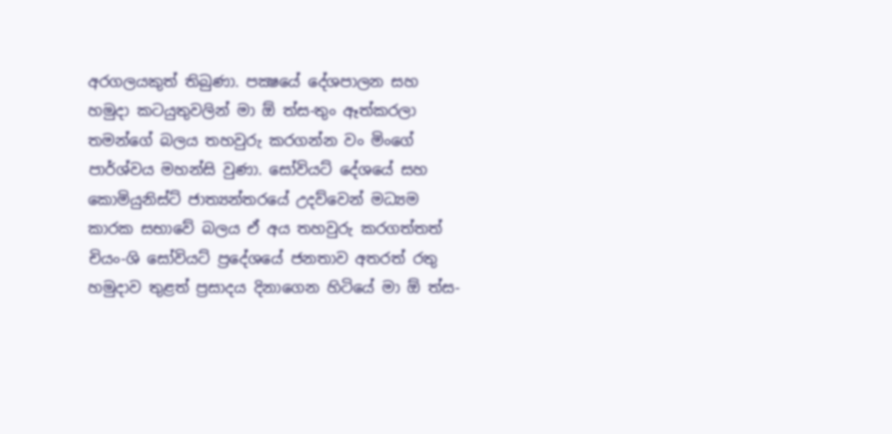අරගලයකුත් තිබුණා. පක්‍ෂයේ දේශපාලන සහ හමුදා කටයුතුවලින් මා ඕ ත්ස-තුං ඈත්කරලා තමන්ගේ බලය තහවුරු කරගන්න වං මිංගේ පාර්ශ්වය මහන්සි වුණා. සෝවියට් දේශයේ සහ කොමියුනිස්ට් ජාත්‍යන්තරයේ උදව්වෙන් මධ්‍යම කාරක සභාවේ බලය ඒ අය තහවුරු කරගත්තත් චියං-ශි සෝවියට් ප්‍රදේශයේ ජනතාව අතරත් රතු හමුදාව තුළත් ප්‍රසාදය දිනාගෙන හිටියේ මා ඕ ත්ස-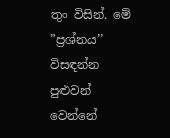තුං විසින්. මේ
”ප්‍රශ්නය’’ විසඳන්න පුළුවන් වෙන්නේ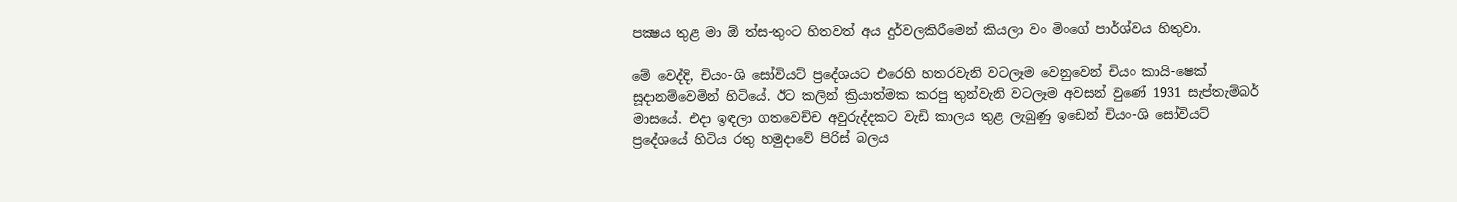පක්‍ෂය තුළ මා ඕ ත්ස-තුංට හිතවත් අය දුර්වලකිරීමෙන් කියලා වං මිංගේ පාර්ශ්වය හිතුවා.

මේ වෙද්දි, චියං-ශි සෝවියට් ප්‍රදේශයට එරෙහි හතරවැනි වටලෑම වෙනුවෙන් චියං කායි-ෂෙක් සූදානම්වෙමින් හිටියේ. ඊට කලින් ක්‍රියාත්මක කරපු තුන්වැනි වටලෑම අවසන් වුණේ 1931 සැප්තැම්බර් මාසයේ. එදා ඉඳලා ගතවෙච්ච අවුරුද්දකට වැඩි කාලය තුළ ලැබුණු ඉඩෙන් චියං-ශි සෝවියට් ප්‍රදේශයේ හිටිය රතු හමුදාවේ පිරිස් බලය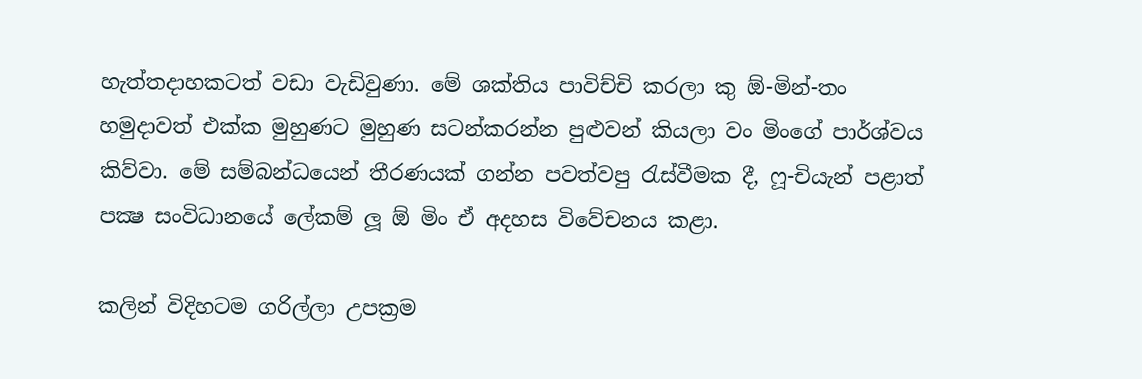හැත්තදාහකටත් වඩා වැඩිවුණා. මේ ශක්තිය පාවිච්චි කරලා කු ඕ-මින්-තං හමුදාවත් එක්ක මුහුණට මුහුණ සටන්කරන්න පුළුවන් කියලා වං මිංගේ පාර්ශ්වය කිව්වා. මේ සම්බන්ධයෙන් තීරණයක් ගන්න පවත්වපු රැස්වීමක දී, ෆූ-චියැන් පළාත් පක්‍ෂ සංවිධානයේ ලේකම් ලූ ඕ මිං ඒ අදහස විවේචනය කළා.

කලින් විදිහටම ගරිල්ලා උපක්‍රම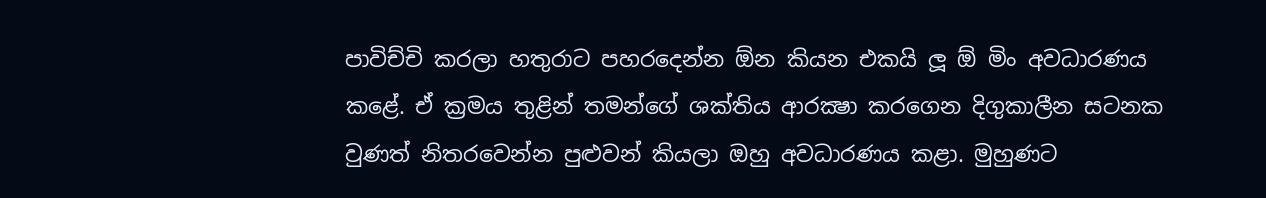පාවිච්චි කරලා හතුරාට පහරදෙන්න ඕන කියන එකයි ලූ ඕ මිං අවධාරණය කළේ. ඒ ක්‍රමය තුළින් තමන්ගේ ශක්තිය ආරක්‍ෂා කරගෙන දිගුකාලීන සටනක වුණත් නිතරවෙන්න පුළුවන් කියලා ඔහු අවධාරණය කළා. මුහුණට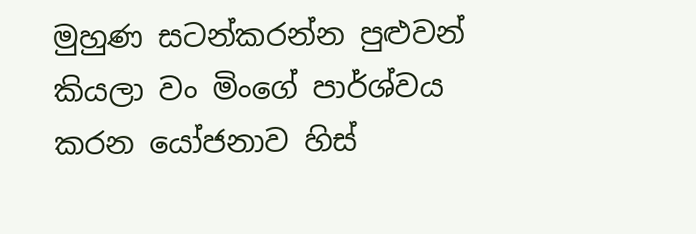මුහුණ සටන්කරන්න පුළුවන් කියලා වං මිංගේ පාර්ශ්වය කරන යෝජනාව හිස්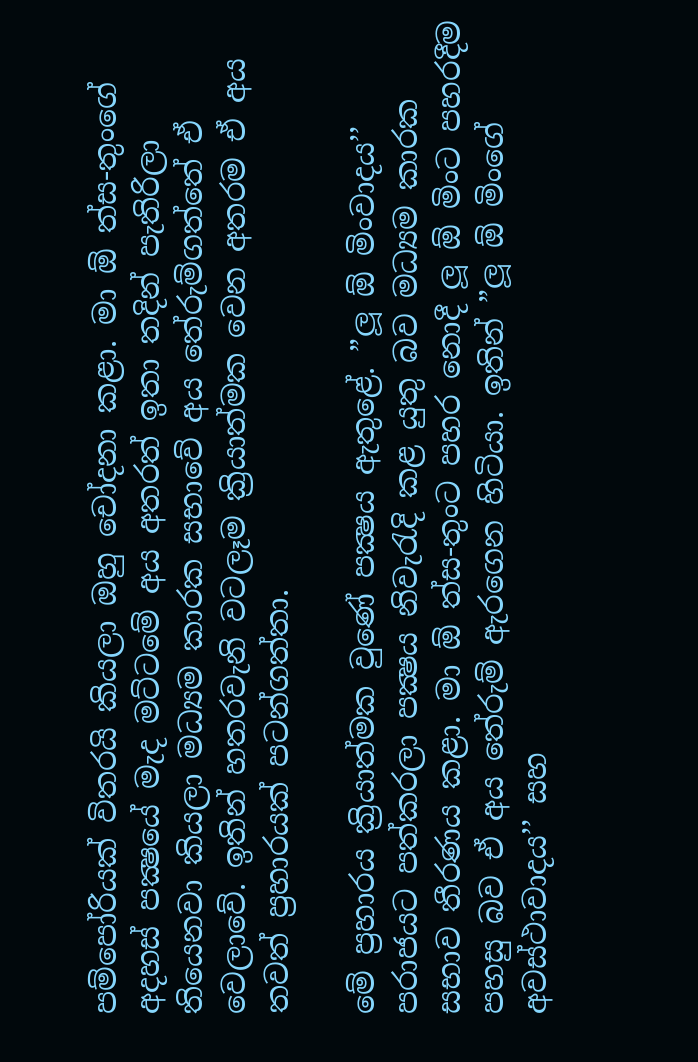පම්පෝරියක් විතරයි කියලා ඔහු චෝදනා කළා. මා ඕ ත්ස-තුංගේ අදහස් පක්‍ෂයේ මැද මට්ටමේ අය අතරත් ඉතා තදින් පැතිරිලා තියෙනවා කියලා මධ්‍යම කාරක සභාවේ අය තේරුම්ගත්තේ ඒ වෙලාවේ. ඉතින් හතරවැනි වටලෑම ක්‍රියාත්මක වෙන අතරම ඒ අය තවත් ප්‍රහාරයක් පටන්ගත්තා.

මේ ප්‍රහාරය ක්‍රියාත්මක වුණේ පක්‍ෂය ඇතුළේ. ”ලූ ඕ මිංවාදය’’ පරාජයට පත්කරලා පක්‍ෂය නිවැරැදි කළ යුතු බව මධ්‍යම කාරක සභාව තීරණය කළා. මා ඕ ත්ස-තුංට පහර නොදී ලූ ඕ මිංට පහරදීම පහසු බව ඒ අය තේරුම් ඇරගෙන හිටියා. ඉතින් ”ලූ ඕ මිංගේ අවස්ථාවාදය’’ සහ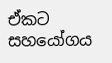ඒකට සහයෝගය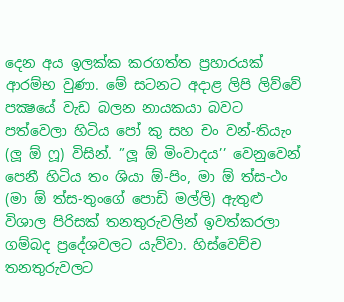දෙන අය ඉලක්ක කරගත්ත ප්‍රහාරයක් ආරම්භ වුණා. මේ සටනට අදාළ ලිපි ලිව්වේ පක්‍ෂයේ වැඩ බලන නායකයා බවට පත්වෙලා හිටිය පෝ කු සහ චං වන්-තියැං (ලූ ඕ ෆූ) විසින්. ”ලූ ඕ මිංවාදය’’ වෙනුවෙන් පෙනී හිටිය තං ශියා ඕ-පිං, මා ඕ ත්ස-ථං (මා ඕ ත්ස-තුංගේ පොඩි මල්ලි) ඇතුළු විශාල පිරිසක් තනතුරුවලින් ඉවත්කරලා ගම්බද ප්‍රදේශවලට යැව්වා. හිස්වෙච්ච තනතුරුවලට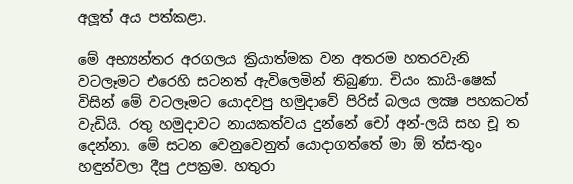අලූත් අය පත්කළා.

මේ අභ්‍යන්තර අරගලය ක්‍රියාත්මක වන අතරම හතරවැනි වටලෑමට එරෙහි සටනත් ඇවිලෙමින් තිබුණා. චියං කායි-ෂෙක් විසින් මේ වටලෑමට යොදවපු හමුදාවේ පිරිස් බලය ලක්‍ෂ පහකටත් වැඩියි. රතු හමුදාවට නායකත්වය දුන්නේ චෝ අන්-ලයි සහ චූ ත දෙන්නා. මේ සටන වෙනුවෙනුත් යොදාගත්තේ මා ඕ ත්ස-තුං හඳුන්වලා දීපු උපක්‍රම. හතුරා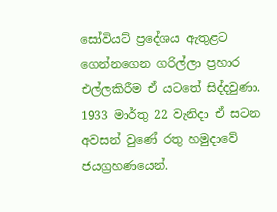සෝවියට් ප්‍රදේශය ඇතුළට ගෙන්නගෙන ගරිල්ලා ප්‍රහාර එල්ලකිරීම ඒ යටතේ සිද්දවුණා. 1933 මාර්තු 22 වැනිදා ඒ සටන අවසන් වුණේ රතු හමුදාවේ ජයග්‍රහණයෙන්.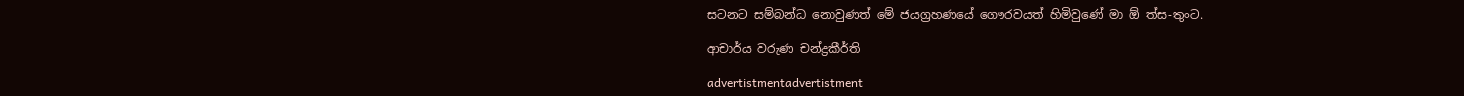සටනට සම්බන්ධ නොවුණත් මේ ජයග්‍රහණයේ ගෞරවයත් හිමිවුණේ මා ඕ ත්ස-තුංට.

ආචාර්ය වරුණ චන්ද්‍රකීර්ති

advertistmentadvertistment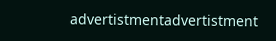advertistmentadvertistment